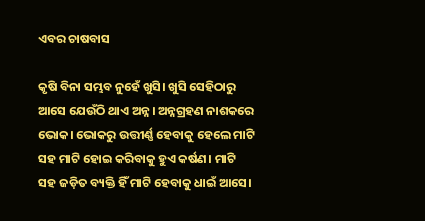ଏବର ଚାଷବାସ

କୃଷି ବିନା ସମ୍ଭବ ନୁହେଁ ଖୁସି। ଖୁସି ସେହିଠାରୁ ଆସେ ଯେଉଁଠି ଥାଏ ଅନ୍ନ। ଅନ୍ନଗ୍ରହଣ ନାଶକରେ ଭୋକ। ଭୋକରୁ ଉତ୍ତୀର୍ଣ୍ଣ ହେବାକୁ ହେଲେ ମାଟି ସହ ମାଟି ହୋଇ କରିବାକୁ ହୁଏ କର୍ଷଣ। ମାଟି ସହ ଜଡ଼ିତ ବ୍ୟକ୍ତି ହିଁ ମାଟି ହେବାକୁ ଧାଇଁ ଆସେ।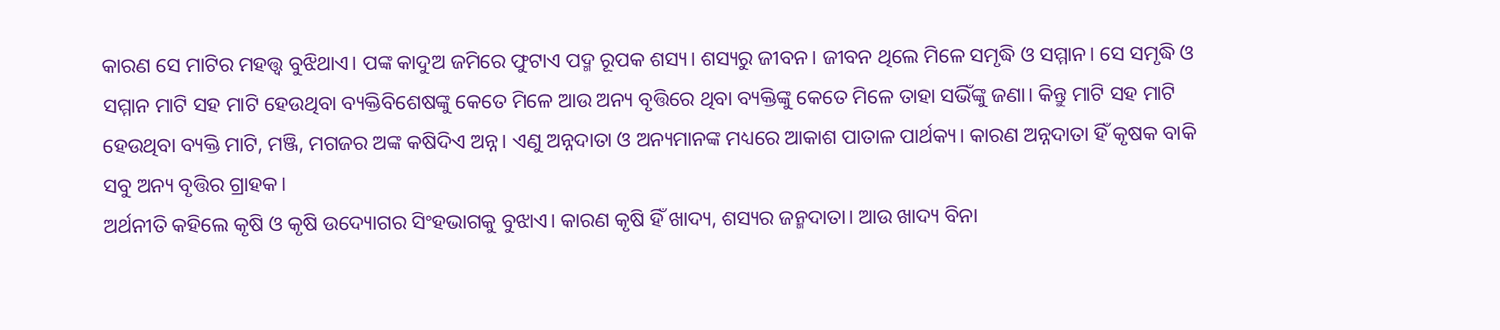କାରଣ ସେ ମାଟିର ମହତ୍ତ୍ୱ ବୁଝିଥାଏ। ପଙ୍କ କାଦୁଅ ଜମିରେ ଫୁଟାଏ ପଦ୍ମ ରୂପକ ଶସ୍ୟ। ଶସ୍ୟରୁ ଜୀବନ। ଜୀବନ ଥିଲେ ମିଳେ ସମୃଦ୍ଧି ଓ ସମ୍ମାନ। ସେ ସମୃଦ୍ଧି ଓ ସମ୍ମାନ ମାଟି ସହ ମାଟି ହେଉଥିବା ବ୍ୟକ୍ତିବିଶେଷଙ୍କୁ କେତେ ମିଳେ ଆଉ ଅନ୍ୟ ବୃତ୍ତିରେ ଥିବା ବ୍ୟକ୍ତିଙ୍କୁ କେତେ ମିଳେ ତାହା ସଭିଁଙ୍କୁ ଜଣା। କିନ୍ତୁ ମାଟି ସହ ମାଟି ହେଉଥିବା ବ୍ୟକ୍ତି ମାଟି, ମଞ୍ଜି, ମଗଜର ଅଙ୍କ କଷିଦିଏ ଅନ୍ନ। ଏଣୁ ଅନ୍ନଦାତା ଓ ଅନ୍ୟମାନଙ୍କ ମଧ୍ୟରେ ଆକାଶ ପାତାଳ ପାର୍ଥକ୍ୟ। କାରଣ ଅନ୍ନଦାତା ହିଁ କୃଷକ ବାକି ସବୁ ଅନ୍ୟ ବୃତ୍ତିର ଗ୍ରାହକ।
ଅର୍ଥନୀତି କହିଲେ କୃଷି ଓ କୃଷି ଉଦ୍ୟୋଗର ସିଂହଭାଗକୁ ବୁଝାଏ। କାରଣ କୃଷି ହିଁ ଖାଦ୍ୟ, ଶସ୍ୟର ଜନ୍ମଦାତା। ଆଉ ଖାଦ୍ୟ ବିନା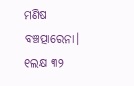ମଣିଷ ବଞ୍ଚତ୍ପାରେନା। ୧ଲକ୍ଷ ୩୨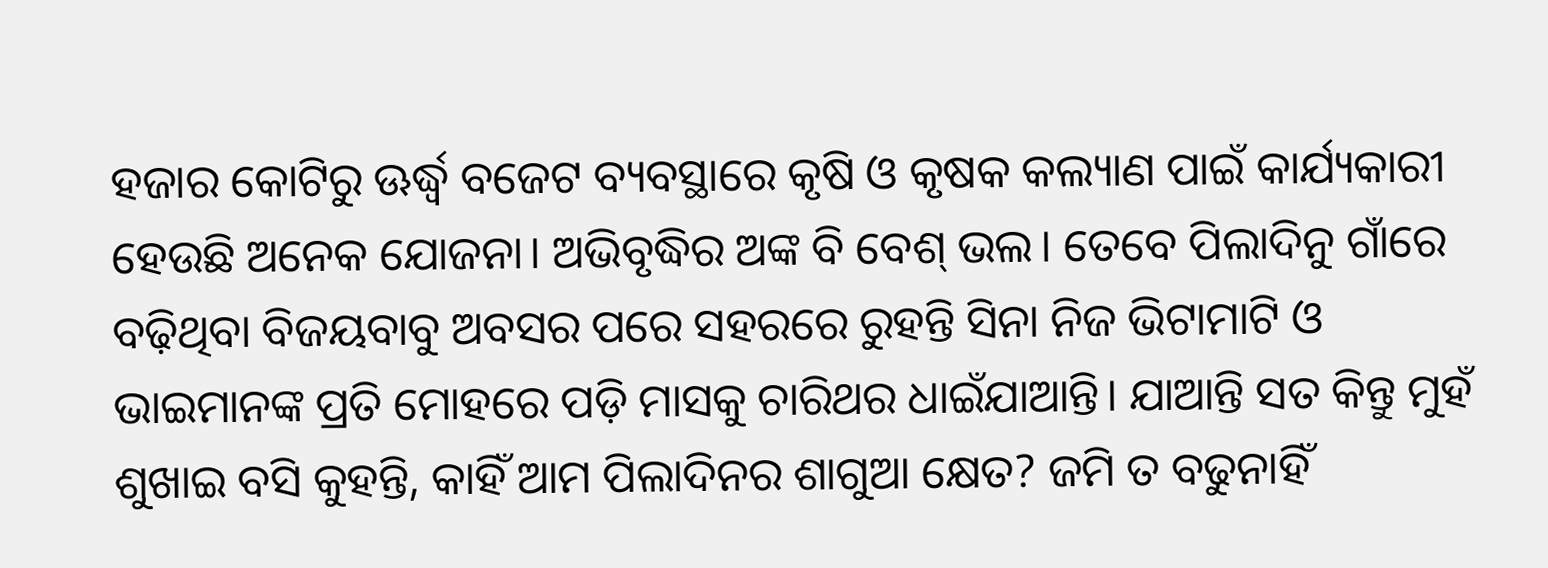ହଜାର କୋଟିରୁ ଊର୍ଦ୍ଧ୍ୱ ବଜେଟ ବ୍ୟବସ୍ଥାରେ କୃଷି ଓ କୃଷକ କଲ୍ୟାଣ ପାଇଁ କାର୍ଯ୍ୟକାରୀ ହେଉଛି ଅନେକ ଯୋଜନା। ଅଭିବୃଦ୍ଧିର ଅଙ୍କ ବି ବେଶ୍‌ ଭଲ। ତେବେ ପିଲାଦିନୁ ଗାଁରେ ବଢ଼ିଥିବା ବିଜୟବାବୁ ଅବସର ପରେ ସହରରେ ରୁହନ୍ତି ସିନା ନିଜ ଭିଟାମାଟି ଓ ଭାଇମାନଙ୍କ ପ୍ରତି ମୋହରେ ପଡ଼ି ମାସକୁ ଚାରିଥର ଧାଇଁଯାଆନ୍ତି। ଯାଆନ୍ତି ସତ କିନ୍ତୁ ମୁହଁ ଶୁଖାଇ ବସି କୁହନ୍ତି, କାହିଁ ଆମ ପିଲାଦିନର ଶାଗୁଆ କ୍ଷେତ? ଜମି ତ ବଢୁନାହିଁ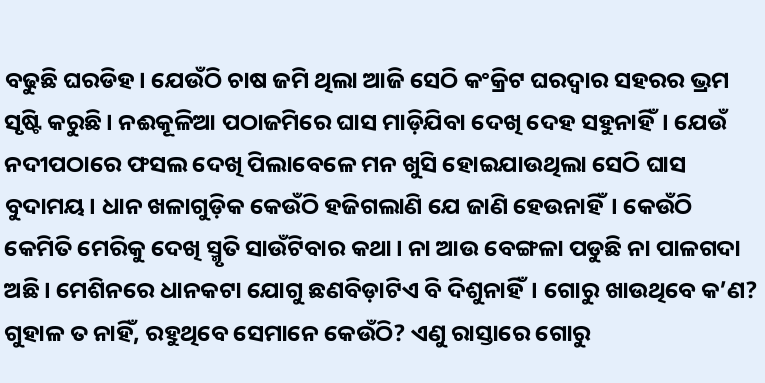ବଢୁଛି ଘରଡିହ। ଯେଉଁଠି ଚାଷ ଜମି ଥିଲା ଆଜି ସେଠି କଂକ୍ରିଟ ଘରଦ୍ୱାର ସହରର ଭ୍ରମ ସୃଷ୍ଟି କରୁଛି। ନଈକୂଳିଆ ପଠାଜମିରେ ଘାସ ମାଡ଼ିଯିବା ଦେଖି ଦେହ ସହୁନାହିଁ। ଯେଉଁ ନଦୀପଠାରେ ଫସଲ ଦେଖି ପିଲାବେଳେ ମନ ଖୁସି ହୋଇଯାଉଥିଲା ସେଠି ଘାସ ବୁଦାମୟ। ଧାନ ଖଳାଗୁଡ଼ିକ କେଉଁଠି ହଜିଗଲାଣି ଯେ ଜାଣି ହେଉନାହିଁ। କେଉଁଠି କେମିତି ମେରିକୁ ଦେଖି ସ୍ମୃତି ସାଉଁଟିବାର କଥା। ନା ଆଉ ବେଙ୍ଗଳା ପଡୁଛି ନା ପାଳଗଦା ଅଛି। ମେଶିନରେ ଧାନକଟା ଯୋଗୁ ଛଣବିଡ଼ାଟିଏ ବି ଦିଶୁନାହିଁ। ଗୋରୁ ଖାଉଥିବେ କ’ଣ? ଗୁହାଳ ତ ନାହିଁ, ରହୁଥିବେ ସେମାନେ କେଉଁଠି? ଏଣୁ ରାସ୍ତାରେ ଗୋରୁ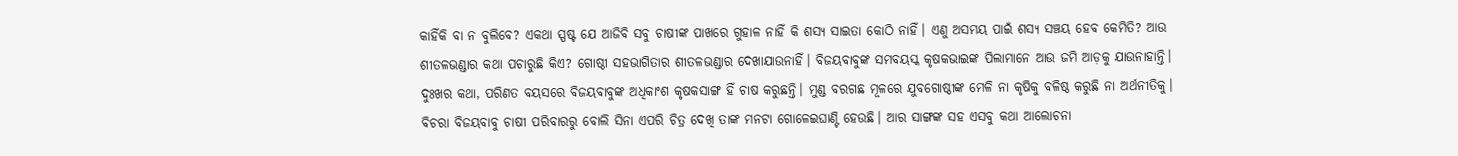କାହିଁକି ବା ନ ବୁଲିବେ? ଏକଥା ସ୍ପଷ୍ଟ ଯେ ଆଜିବି ସବୁ ଚାଷୀଙ୍କ ପାଖରେ ଗୁହାଳ ନାହିଁ କି ଶସ୍ୟ ସାଇତା କୋଠି ନାହିଁ। ଏଣୁ ଅସମୟ ପାଇଁ ଶସ୍ୟ ସଞ୍ଚୟ ହେବ କେମିତି? ଆଉ ଶୀତଳଭଣ୍ଡାର କଥା ପଚାରୁଛି କିଏ? ଗୋଷ୍ଠୀ ସହଭାଗିତାର ଶୀତଳଭଣ୍ଡାର ଦେଖାଯାଉନାହିଁ। ବିଜୟବାବୁଙ୍କ ସମବୟସ୍କ କୃଷକଭାଇଙ୍କ ପିଲାମାନେ ଆଉ ଜମି ଆଡ଼କୁ ଯାଉନାହାନ୍ତି। ଦୁଃଖର କଥା, ପରିଣତ ବୟସରେ ବିଜୟବାବୁଙ୍କ ଅଧିକାଂଶ କୃଷକସାଙ୍ଗ ହିଁ ଚାଷ କରୁଛନ୍ତି। ମୁଣ୍ଡ ବରଗଛ ମୂଳରେ ଯୁବଗୋଷ୍ଠୀଙ୍କ ମେଳି ନା କୃଷିକୁ ବଳିଷ୍ଠ କରୁଛି ନା ଅର୍ଥନୀତିକୁ। ବିଚରା ବିଜୟବାବୁ ଚାଷୀ ପରିବାରରୁ ବୋଲି ସିନା ଏପରି ଚିତ୍ର ଦେଖି ତାଙ୍କ ମନଟା ଗୋଳେଇଘାଣ୍ଟି ହେଉଛି। ଆର ସାଙ୍ଗଙ୍କ ସହ ଏସବୁ କଥା ଆଲୋଚନା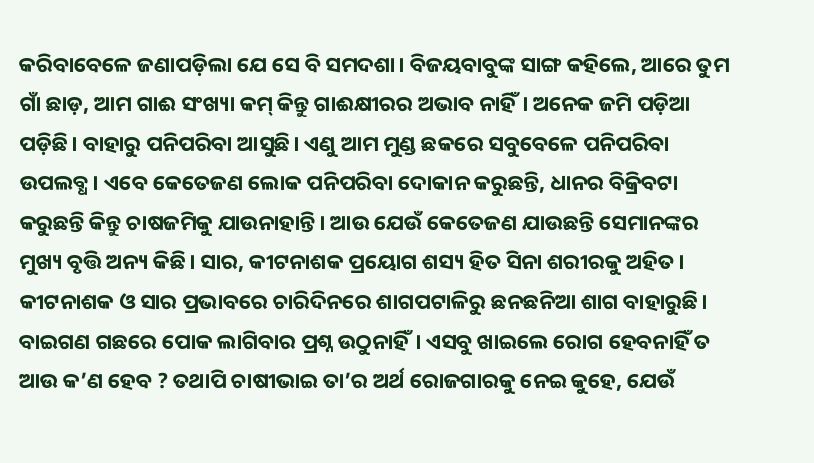କରିବାବେଳେ ଜଣାପଡ଼ିଲା ଯେ ସେ ବି ସମଦଶା। ବିଜୟବାବୁଙ୍କ ସାଙ୍ଗ କହିଲେ, ଆରେ ତୁମ ଗାଁ ଛାଡ଼, ଆମ ଗାଈ ସଂଖ୍ୟା କମ୍‌ କିନ୍ତୁ ଗାଈକ୍ଷୀରର ଅଭାବ ନାହିଁ। ଅନେକ ଜମି ପଡ଼ିଆ ପଡ଼ିଛି। ବାହାରୁ ପନିପରିବା ଆସୁଛି। ଏଣୁ ଆମ ମୁଣ୍ଡ ଛକରେ ସବୁବେଳେ ପନିପରିବା ଉପଲବ୍ଧ। ଏବେ କେତେଜଣ ଲୋକ ପନିପରିବା ଦୋକାନ କରୁଛନ୍ତି, ଧାନର ବିକ୍ରିବଟା କରୁଛନ୍ତି କିନ୍ତୁ ଚାଷଜମିକୁ ଯାଉନାହାନ୍ତି। ଆଉ ଯେଉଁ କେତେଜଣ ଯାଉଛନ୍ତି ସେମାନଙ୍କର ମୁଖ୍ୟ ବୃତ୍ତି ଅନ୍ୟ କିଛି। ସାର, କୀଟନାଶକ ପ୍ରୟୋଗ ଶସ୍ୟ ହିତ ସିନା ଶରୀରକୁ ଅହିତ। କୀଟନାଶକ ଓ ସାର ପ୍ରଭାବରେ ଚାରିଦିନରେ ଶାଗପଟାଳିରୁ ଛନଛନିଆ ଶାଗ ବାହାରୁଛି। ବାଇଗଣ ଗଛରେ ପୋକ ଲାଗିବାର ପ୍ରଶ୍ନ ଉଠୁନାହିଁ। ଏସବୁ ଖାଇଲେ ରୋଗ ହେବନାହିଁ ତ ଆଉ କ’ଣ ହେବ ? ତଥାପି ଚାଷୀଭାଇ ତା’ର ଅର୍ଥ ରୋଜଗାରକୁ ନେଇ କୁହେ, ଯେଉଁ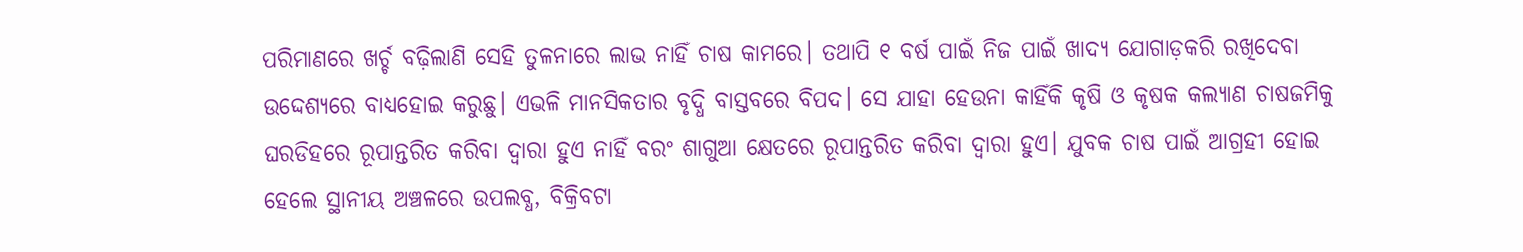ପରିମାଣରେ ଖର୍ଚ୍ଚ ବଢ଼ିଲାଣି ସେହି ତୁଳନାରେ ଲାଭ ନାହିଁ ଚାଷ କାମରେ। ତଥାପି ୧ ବର୍ଷ ପାଇଁ ନିଜ ପାଇଁ ଖାଦ୍ୟ ଯୋଗାଡ଼କରି ରଖିଦେବା ଉଦ୍ଦେଶ୍ୟରେ ବାଧ୍ୟହୋଇ କରୁଛୁ। ଏଭଳି ମାନସିକତାର ବୃଦ୍ଧି ବାସ୍ତବରେ ବିପଦ। ସେ ଯାହା ହେଉନା କାହିଁକି କୃଷି ଓ କୃଷକ କଲ୍ୟାଣ ଚାଷଜମିକୁ ଘରଡିହରେ ରୂପାନ୍ତରିତ କରିବା ଦ୍ୱାରା ହୁଏ ନାହିଁ ବରଂ ଶାଗୁଆ କ୍ଷେତରେ ରୂପାନ୍ତରିତ କରିବା ଦ୍ୱାରା ହୁଏ। ଯୁବକ ଚାଷ ପାଇଁ ଆଗ୍ରହୀ ହୋଇ ହେଲେ ସ୍ଥାନୀୟ ଅଞ୍ଚଳରେ ଉପଲବ୍ଧ, ବିକ୍ରିବଟା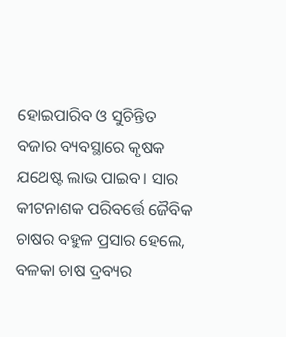ହୋଇପାରିବ ଓ ସୁଚିନ୍ତିତ ବଜାର ବ୍ୟବସ୍ଥାରେ କୃଷକ ଯଥେଷ୍ଟ ଲାଭ ପାଇବ। ସାର କୀଟନାଶକ ପରିବର୍ତ୍ତେ ଜୈବିକ ଚାଷର ବହୁଳ ପ୍ରସାର ହେଲେ, ବଳକା ଚାଷ ଦ୍ରବ୍ୟର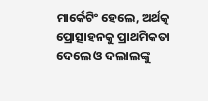ମାର୍କେଟିଂ ହେଲେ, ଅର୍ଥତ୍କ ପ୍ରୋତ୍ସାହନକୁ ପ୍ରାଥମିକତା ଦେଲେ ଓ ଦଲାଲଙ୍କୁ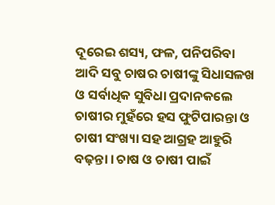ଦୂରେଇ ଶସ୍ୟ, ଫଳ, ପନିପରିବା ଆଦି ସବୁ ଚାଷର ଚାଷୀଙ୍କୁ ସିଧାସଳଖ ଓ ସର୍ବାଧିକ ସୁବିଧା ପ୍ରଦାନକଲେ ଚାଷୀର ମୁହଁରେ ହସ ଫୁଟିପାରନ୍ତା ଓ ଚାଷୀ ସଂଖ୍ୟା ସହ ଆଗ୍ରହ ଆହୁରି ବଢ଼ନ୍ତା। ଚାଷ ଓ ଚାଷୀ ପାଇଁ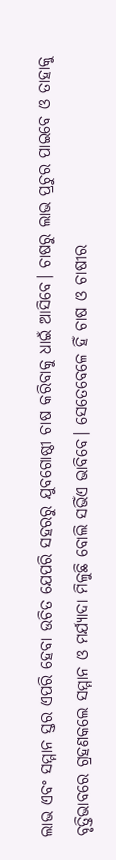ଲାଭ ଏବଂ ସମ୍ମାନ ସ୍ତର ଏପରି ହେବା ଉଚିତ ଯେପରି ସହରରୁ ଯୁବଗୋଷ୍ଠୀ ଚାଷ କରିବାକୁ ଧାଇଁ ଆସିବେ। ଚାଷରୁ ଲାଭ ପ୍ରଚୁର ପାଇବେ ଓ ତାହାକୁ ବୃତ୍ତିଭାବରେ ଗ୍ରହଣକଲେ ସମ୍ମାନ ଓ ମର୍ଯ୍ୟାଦା ମିଳୁଛି ବୋଲି ସଭିଁଏ ଭାବିବେ। ସେତେବେଳେ ହିଁ ଚାଷ ଓ ଚାଷୀର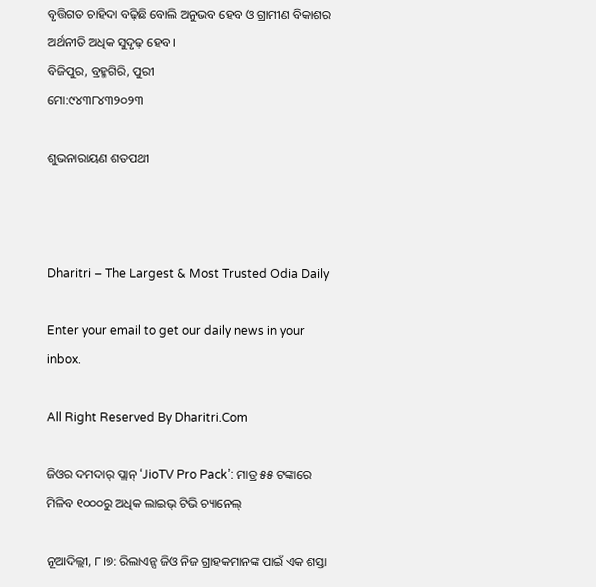ବୃତ୍ତିଗତ ଚାହିଦା ବଢ଼ିଛି ବୋଲି ଅନୁଭବ ହେବ ଓ ଗ୍ରାମୀଣ ବିକାଶର ଅର୍ଥନୀତି ଅଧିକ ସୁଦୃଢ଼ ହେବ।
ବିଜିପୁର, ବ୍ରହ୍ମଗିରି, ପୁରୀ
ମୋ:୯୪୩୮୪୩୨୦୨୩

ଶୁଭନାରାୟଣ ଶତପଥୀ



Dharitri – The Largest & Most Trusted Odia Daily

Enter your email to get our daily news in your inbox.

All Right Reserved By Dharitri.Com

ଜିଓର ଦମଦାର୍ ପ୍ଲାନ୍ ‘JioTV Pro Pack’: ମାତ୍ର ୫୫ ଟଙ୍କାରେ ମିଳିବ ୧୦୦୦ରୁ ଅଧିକ ଲାଇଭ୍ ଟିଭି ଚ୍ୟାନେଲ୍‌

ନୂଆଦିଲ୍ଲୀ, ୮।୭: ରିଲାଏନ୍ସ ଜିଓ ନିଜ ଗ୍ରାହକମାନଙ୍କ ପାଇଁ ଏକ ଶସ୍ତା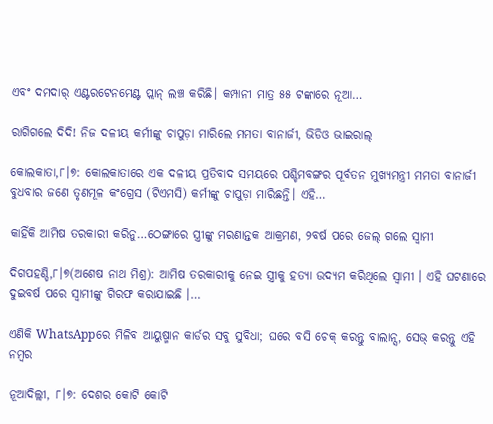ଏବଂ ଦମଦାର୍ ଏଣ୍ଟରଟେନମେଣ୍ଟ ପ୍ଲାନ୍ ଲଞ୍ଚ କରିଛି। କମ୍ପାନୀ ମାତ୍ର ୫୫ ଟଙ୍କାରେ ନୂଆ…

ରାଗିଗଲେ ଦିଦି! ନିଜ ଦଳୀୟ କର୍ମୀଙ୍କୁ ଚାପୁଡ଼ା ମାରିଲେ ମମତା ବାନାର୍ଜୀ, ଭିଡିଓ ଭାଇରାଲ୍

କୋଲକାତା,୮।୭: କୋଲକାତାରେ ଏକ ଦଳୀୟ ପ୍ରତିବାଦ ସମୟରେ ପଶ୍ଚିମବଙ୍ଗର ପୂର୍ବତନ ମୁଖ୍ୟମନ୍ତ୍ରୀ ମମତା ବାନାର୍ଜୀ ବୁଧବାର ଜଣେ ତୃଣମୂଳ କଂଗ୍ରେସ (ଟିଏମସି) କର୍ମୀଙ୍କୁ ଚାପୁଡ଼ା ମାରିଛନ୍ତି। ଏହି…

କାହିଁକି ଆମିଷ ତରକାରୀ କରିନୁ…ଠେଙ୍ଗାରେ ସ୍ତ୍ରୀଙ୍କୁ ମରଣାନ୍ତକ ଆକ୍ରମଣ, ୨ବର୍ଷ ପରେ ଜେଲ୍ ଗଲେ ସ୍ବାମୀ

ଦିଗପହଣ୍ଡି,୮।୭(ଅଶେଷ ନାଥ ମିଶ୍ର): ଆମିଷ ତରକାରୀକୁ ନେଇ ସ୍ତ୍ରୀକୁ ହତ୍ୟା ଉଦ୍ୟମ କରିଥିଲେ ସ୍ବାମୀ । ଏହି ଘଟଣାରେ ଦୁଇବର୍ଷ ପରେ ସ୍ବାମୀଙ୍କୁ ଗିରଫ କରାଯାଇଛି ।…

ଏଣିକି WhatsAppରେ ମିଳିବ ଆୟୁଷ୍ମାନ କାର୍ଡର ସବୁ ସୁବିଧା; ଘରେ ବସି ଚେକ୍ କରନ୍ତୁ ବାଲାନ୍ସ, ସେଭ୍ କରନ୍ତୁ ଏହି ନମ୍ବର

ନୂଆଦିଲ୍ଲୀ, ୮।୭: ଦେଶର କୋଟି କୋଟି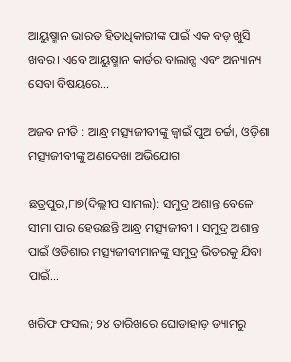ଆୟୁଷ୍ମାନ ଭାରତ ହିତାଧିକାରୀଙ୍କ ପାଇଁ ଏକ ବଡ଼ ଖୁସି ଖବର। ଏବେ ଆୟୁଷ୍ମାନ କାର୍ଡର ବାଲାନ୍ସ ଏବଂ ଅନ୍ୟାନ୍ୟ ସେବା ବିଷୟରେ…

ଅଜବ ନୀତି : ଆନ୍ଧ୍ର ମତ୍ସ୍ୟଜୀବୀଙ୍କୁ ଜ୍ୱାଇଁ ପୁଅ ଚର୍ଚ୍ଚା, ଓଡ଼ିଶା ମତ୍ସ୍ୟଜୀବୀଙ୍କୁ ଅଣଦେଖା ଅଭିଯୋଗ

ଛତ୍ରପୁର,୮ା୭(ଦିଲ୍ଲୀପ ସାମଲ): ସମୁଦ୍ର ଅଶାନ୍ତ ବେଳେ ସୀମା ପାର ହେଉଛନ୍ତି ଆନ୍ଧ୍ର ମତ୍ସ୍ୟଜୀବୀ । ସମୁଦ୍ର ଅଶାନ୍ତ ପାଇଁ ଓଡିଶାର ମତ୍ସ୍ୟଜୀବୀମାନଙ୍କୁ ସମୁଦ୍ର ଭିତରକୁ ଯିବା ପାଇଁ…

ଖରିଫ ଫସଲ; ୨୪ ତାରିଖରେ ଘୋଡାହାଡ଼ ଡ୍ୟାମରୁ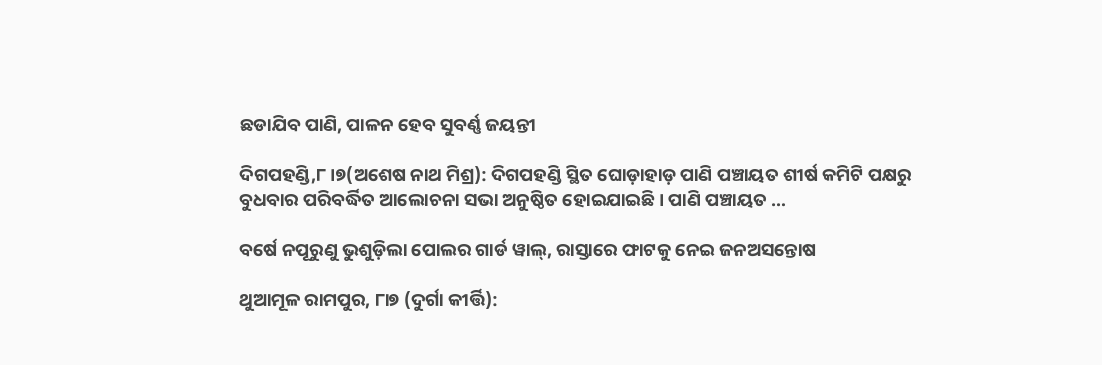ଛଡାଯିବ ପାଣି, ପାଳନ ହେବ ସୁବର୍ଣ୍ଣ ଜୟନ୍ତୀ

ଦିଗପହଣ୍ଡି,୮।୭(ଅଶେଷ ନାଥ ମିଶ୍ର): ଦିଗପହଣ୍ଡି ସ୍ଥିତ ଘୋଡ଼ାହାଡ଼ ପାଣି ପଞ୍ଚାୟତ ଶୀର୍ଷ କମିଟି ପକ୍ଷରୁ ବୁଧବାର ପରିବର୍ଦ୍ଧିତ ଆଲୋଚନା ସଭା ଅନୁଷ୍ଠିତ ହୋଇଯାଇଛି । ପାଣି ପଞ୍ଚାୟତ …

ବର୍ଷେ ନପୂରୁଣୁ ଭୁଶୁଡ଼ିଲା ପୋଲର ଗାର୍ଡ ୱାଲ୍, ରାସ୍ତାରେ ଫାଟକୁ ନେଇ ଜନଅସନ୍ତୋଷ

ଥୁଆମୂଳ ରାମପୁର, ୮ା୭ (ଦୁର୍ଗା କୀର୍ତ୍ତି):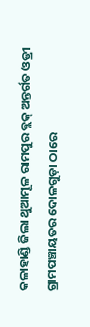କଳାହାଣ୍ଡି ଜିଲା ଥୁଆମୂଳ ରାମପୁର ବ୍ଲକ୍ ଅନ୍ତର୍ଗତ ଓଡ୍ରୀ ଗ୍ରାମପଞ୍ଚାୟତର ଦୋଳଗୁଡ଼ା ଠାରେ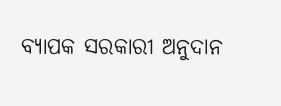ବ୍ୟାପକ ସରକାରୀ ଅନୁଦାନ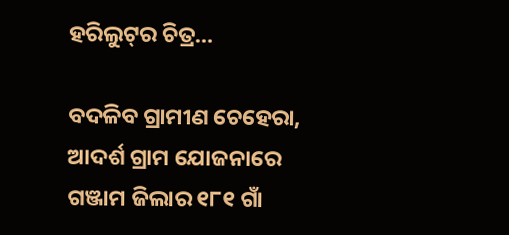ହରିଲୁଟ୍‌ର ଚିତ୍ର…

ବଦଳିବ ଗ୍ରାମୀଣ ଚେହେରା, ଆଦର୍ଶ ଗ୍ରାମ ଯୋଜନାରେ ଗଞ୍ଜାମ ଜିଲାର ୧୮୧ ଗାଁ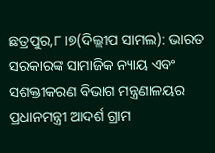ଛତ୍ରପୁର,୮।୭(ଦିଲ୍ଲୀପ ସାମଲ): ଭାରତ ସରକାରଙ୍କ ସାମାଜିକ ନ୍ୟାୟ ଏବଂ ସଶକ୍ତୀକରଣ ବିଭାଗ ମନ୍ତ୍ରଣାଳୟର ପ୍ରଧାନମନ୍ତ୍ରୀ ଆଦର୍ଶ ଗ୍ରାମ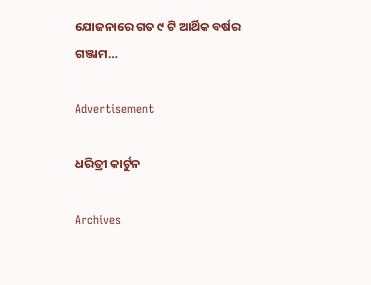ଯୋଜନାରେ ଗତ ୯ ଟି ଆର୍ଥିକ ବର୍ଷର ଗଞ୍ଜାମ…

Advertisement

ଧରିତ୍ରୀ କାର୍ଟୁନ

Archives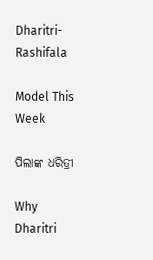Dharitri-Rashifala

Model This Week

ପିଲାଙ୍କ ଧରିତ୍ରୀ

Why Dharitri